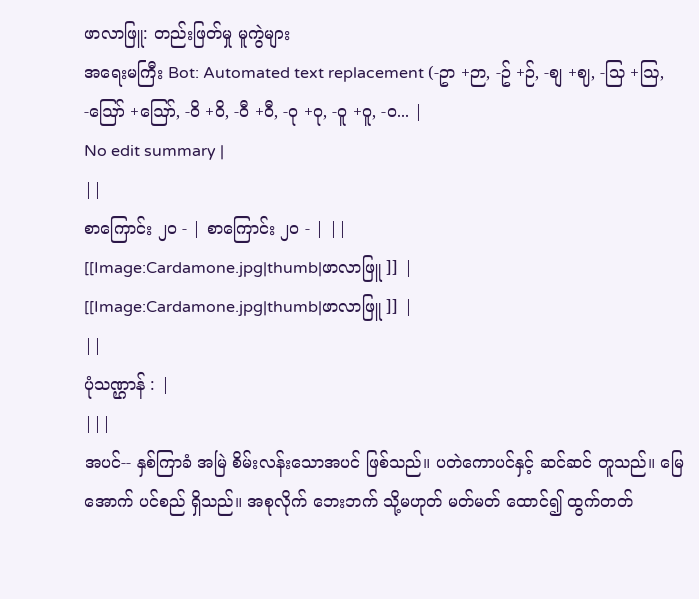ဖာလာဖြူ: တည်းဖြတ်မှု မူကွဲများ
အရေးမကြီး Bot: Automated text replacement (-ဥာ +ဉာ, -ဥ် +ဉ်, -စျ +ဈ, -သြ +ဩ, -ဪ +ဪ, -၀ိ +ဝိ, -၀ီ +ဝီ, -၀ု +ဝု, -၀ူ +ဝူ, -၀... |
No edit summary |
||
စာကြောင်း ၂၀ - | စာကြောင်း ၂၀ - | ||
[[Image:Cardamone.jpg|thumb|ဖာလာဖြူ ]] |
[[Image:Cardamone.jpg|thumb|ဖာလာဖြူ ]] |
||
ပုံသဏ္ဌာန် : |
|||
အပင်-- နှစ်ကြာခံ အမြဲ စိမ်းလန်းသောအပင် ဖြစ်သည်။ ပတဲကောပင်နှင့် ဆင်ဆင် တူသည်။ မြေအောက် ပင်စည် ရှိသည်။ အစုလိုက် ဘေးဘက် သို့မဟုတ် မတ်မတ် ထောင်၍ ထွက်တတ်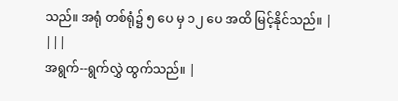သည်။ အရုံ တစ်ရုံ၌ ၅ ပေ မှ ၁၂ ပေ အထိ မြင့်နိုင်သည်။ |
|||
အရွက်--ရွက်လွှဲ ထွက်သည်။ |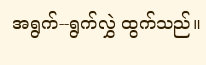အရွက်--ရွက်လွှဲ ထွက်သည်။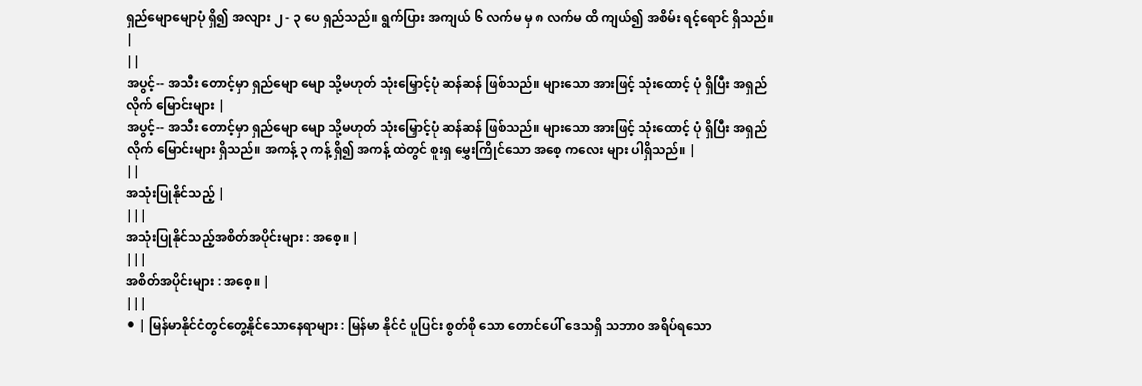ရှည်မျောမျောပုံ ရှိ၍ အလျား ၂ - ၃ ပေ ရှည်သည်။ ရွက်ပြား အကျယ် ၆ လက်မ မှ ၈ လက်မ ထိ ကျယ်၍ အစိမ်း ရင့်ရောင် ရှိသည်။ |
||
အပွင့်-- အသီး တောင့်မှာ ရှည်မျော မျော သို့မဟုတ် သုံးမြှောင့်ပုံ ဆန်ဆန် ဖြစ်သည်။ များသော အားဖြင့် သုံးထောင့် ပုံ ရှိပြီး အရှည်လိုက် မြောင်းများ |
အပွင့်-- အသီး တောင့်မှာ ရှည်မျော မျော သို့မဟုတ် သုံးမြှောင့်ပုံ ဆန်ဆန် ဖြစ်သည်။ များသော အားဖြင့် သုံးထောင့် ပုံ ရှိပြီး အရှည်လိုက် မြောင်းများ ရှိသည်။ အကန့် ၃ ကန့် ရှိ၍ အကန့် ထဲတွင် စူးရှ မွှေးကြိုင်သော အစေ့ ကလေး များ ပါရှိသည်။ |
||
အသုံးပြုနိုင်သည့် |
|||
အသုံးပြုနိုင်သည့်အစိတ်အပိုင်းများ : အစေ့။ |
|||
အစိတ်အပိုင်းများ : အစေ့။ |
|||
⚫ | မြန်မာနိုင်ငံတွင်တွေ့နိုင်သောနေရာများ : မြန်မာ နိုင်ငံ ပူပြင်း စွတ်စို သော တောင်ပေါ် ဒေသရှိ သဘာ၀ အရိပ်ရသော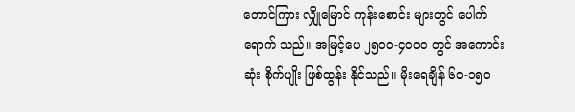တောင်ကြား လျှိုမြောင် ကုန်းစောင်း များတွင် ပေါက်ရောက် သည်။ အမြင့်ပေ ၂၅၀၀-၄၀၀၀ တွင် အကောင်း ဆုံး စိုက်ပျိုး ဖြစ်ထွန်း နိုင်သည်။ မိုးရေချိန် ၆၀-၁၅၀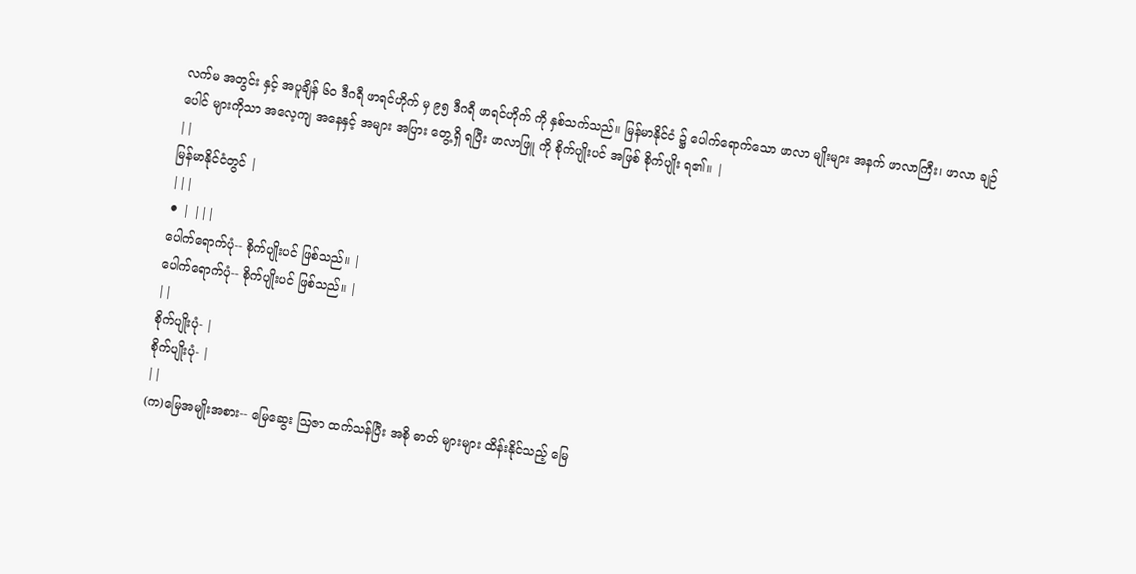လက်မ အတွင်း နှင့် အပူချိန် ၆၀ ဒီဂရီ ဖာရင်ဟိုက် မှ ၉၅ ဒီဂရီ ဖာရင်ဟိုက် ကို နှစ်သက်သည်။ မြန်မာနိုင်ငံ ၌ ပေါက်ရောက်သော ဖာလာ မျိုးများ အနက် ဖာလာကြီး၊ ဖာလာ ချဉ်ပေါင် များကိုသာ အလေ့ကျ အနေနှင့် အများ အပြား တွေ့ရှိ ရပြီး ဖာလာဖြူ ကို စိုက်ပျိုးပင် အဖြစ် စိုက်ပျိုး ရ၏။ |
||
မြန်မာနိုင်ငံတွင် |
|||
⚫ | |||
ပေါက်ရောက်ပုံ-- စိုက်ပျိုးပင် ဖြစ်သည်။ |
ပေါက်ရောက်ပုံ-- စိုက်ပျိုးပင် ဖြစ်သည်။ |
||
စိုက်ပျိုးပုံ- |
စိုက်ပျိုးပုံ- |
||
(က)မြေအမျိုးအစား-- မြေဆွေး ဩဇာ ထက်သန်ပြီး အစို ဓာတ် များများ ထိန်းနိုင်သည့် မြေ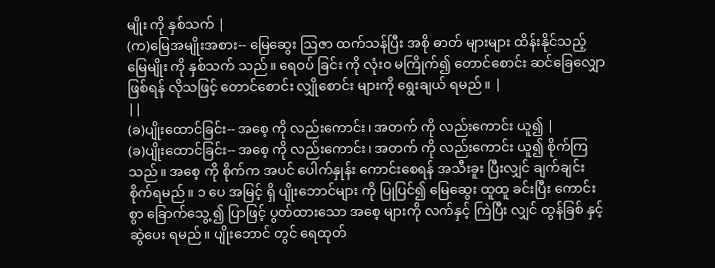မျိုး ကို နှစ်သက် |
(က)မြေအမျိုးအစား-- မြေဆွေး ဩဇာ ထက်သန်ပြီး အစို ဓာတ် များများ ထိန်းနိုင်သည့် မြေမျိုး ကို နှစ်သက် သည်။ ရေဝပ် ခြင်း ကို လုံး၀ မကြိုက်၍ တောင်စောင်း ဆင်ခြေလျှော ဖြစ်ရန် လိုသဖြင့် တောင်စောင်း လျှိုစောင်း များကို ရွေးချယ် ရမည်။ |
||
(ခ)ပျိုးထောင်ခြင်း-- အစေ့ ကို လည်းကောင်း၊ အတက် ကို လည်းကောင်း ယူ၍ |
(ခ)ပျိုးထောင်ခြင်း-- အစေ့ ကို လည်းကောင်း၊ အတက် ကို လည်းကောင်း ယူ၍ စိုက်ကြသည်။ အစေ့ ကို စိုက်က အပင် ပေါက်နှုန်း ကောင်းစေရန် အသီးခူး ပြီးလျှင် ချက်ချင်း စိုက်ရမည်။ ၁ ပေ အမြင့် ရှိ ပျိုးဘောင်များ ကို ပြုပြင်၍ မြေဆွေး ထူထူ ခင်းပြီး ကောင်းစွာ ခြောက်သွေ့ ၍ ပြာဖြင့် ပွတ်ထားသော အစေ့ များကို လက်နှင့် ကြဲပြီး လျှင် ထွန်ခြစ် နှင့် ဆွဲပေး ရမည်။ ပျိုးဘောင် တွင် ရေထုတ်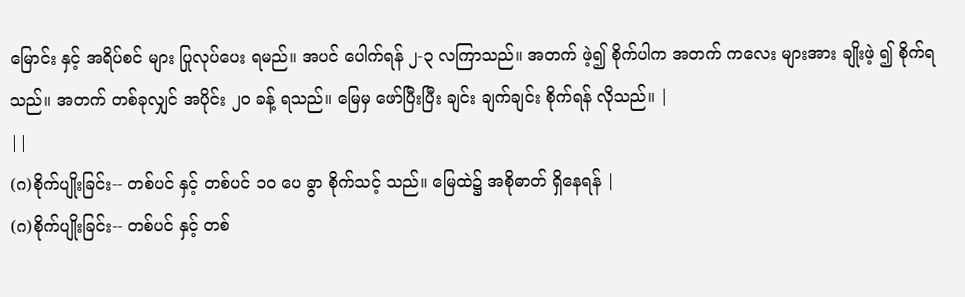မြောင်း နှင့် အရိပ်စင် များ ပြုလုပ်ပေး ရမည်။ အပင် ပေါက်ရန် ၂-၃ လကြာသည်။ အတက် ဖဲ့၍ စိုက်ပါက အတက် ကလေး များအား ချိုးဖဲ့ ၍ စိုက်ရသည်။ အတက် တစ်ခုလျှင် အပိုင်း ၂၀ ခန့် ရသည်။ မြေမှ ဖော်ပြီးပြီး ချင်း ချက်ချင်း စိုက်ရန် လိုသည်။ |
||
(ဂ)စိုက်ပျိုးခြင်း-- တစ်ပင် နှင့် တစ်ပင် ၁၀ ပေ ခွာ စိုက်သင့် သည်။ မြေထဲ၌ အစိုဓာတ် ရှိနေရန် |
(ဂ)စိုက်ပျိုးခြင်း-- တစ်ပင် နှင့် တစ်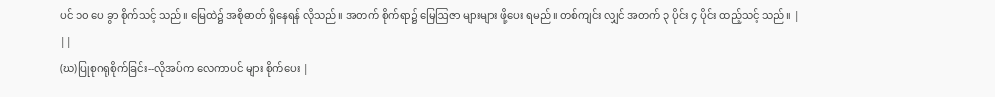ပင် ၁၀ ပေ ခွာ စိုက်သင့် သည်။ မြေထဲ၌ အစိုဓာတ် ရှိနေရန် လိုသည်။ အတက် စိုက်ရာ၌ မြေဩဇာ များများ ဖို့ပေး ရမည်။ တစ်ကျင်း လျှင် အတက် ၃ ပိုင်း ၄ ပိုင်း ထည့်သင့် သည်။ |
||
(ဃ)ပြုစုဂရုစိုက်ခြင်း--လိုအပ်က လေကာပင် များ စိုက်ပေး |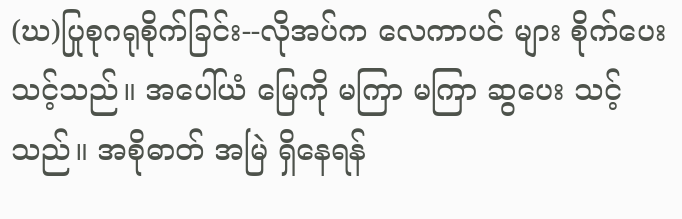(ဃ)ပြုစုဂရုစိုက်ခြင်း--လိုအပ်က လေကာပင် များ စိုက်ပေး သင့်သည်။ အပေါ်ယံ မြေကို မကြာ မကြာ ဆွပေး သင့်သည်။ အစိုဓာတ် အမြဲ ရှိနေရန်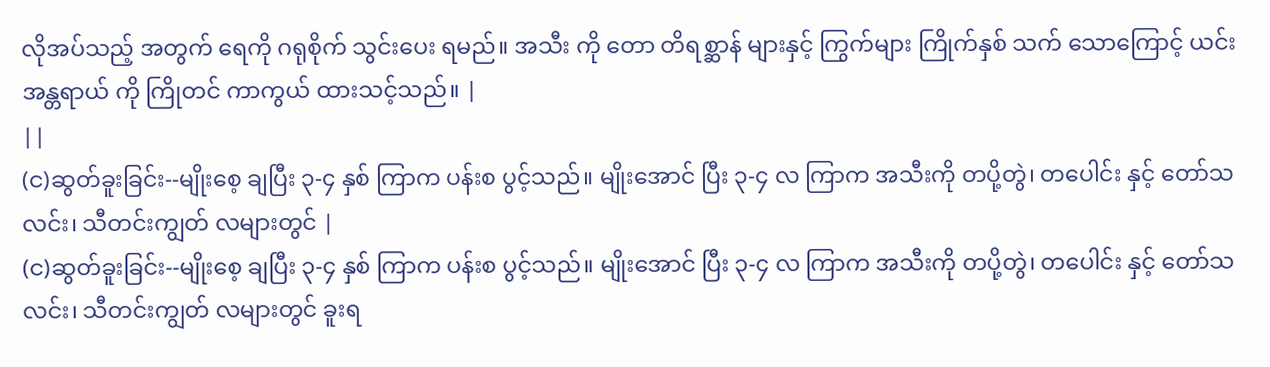လိုအပ်သည့် အတွက် ရေကို ဂရုစိုက် သွင်းပေး ရမည်။ အသီး ကို တော တိရစ္ဆာန် များနှင့် ကြွက်များ ကြိုက်နှစ် သက် သောကြောင့် ယင်းအန္တရာယ် ကို ကြိုတင် ကာကွယ် ထားသင့်သည်။ |
||
(င)ဆွတ်ခူးခြင်း--မျိုးစေ့ ချပြီး ၃-၄ နှစ် ကြာက ပန်းစ ပွင့်သည်။ မျိုးအောင် ပြီး ၃-၄ လ ကြာက အသီးကို တပို့တွဲ၊ တပေါင်း နှင့် တော်သလင်း၊ သီတင်းကျွတ် လများတွင် |
(င)ဆွတ်ခူးခြင်း--မျိုးစေ့ ချပြီး ၃-၄ နှစ် ကြာက ပန်းစ ပွင့်သည်။ မျိုးအောင် ပြီး ၃-၄ လ ကြာက အသီးကို တပို့တွဲ၊ တပေါင်း နှင့် တော်သလင်း၊ သီတင်းကျွတ် လများတွင် ခူးရ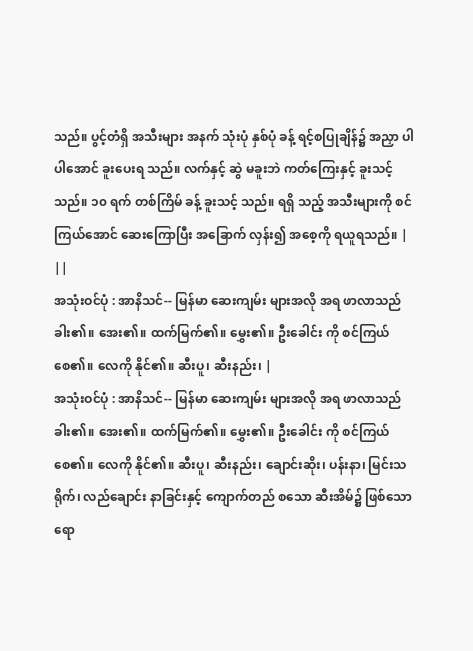သည်။ ပွင့်တံရှိ အသီးများ အနက် သုံးပုံ နှစ်ပုံ ခန့် ရင့်စပြုချိန်၌ အညှာ ပါ ပါအောင် ခူးပေးရ သည်။ လက်နှင့် ဆွဲ မခူးဘဲ ကတ်ကြေးနှင့် ခူးသင့်သည်။ ၁၀ ရက် တစ်ကြိမ် ခန့် ခူးသင့် သည်။ ရရှိ သည့် အသီးများကို စင်ကြယ်အောင် ဆေးကြောပြီး အခြောက် လှန်း၍ အစေ့ကို ရယူရသည်။ |
||
အသုံးဝင်ပုံ : အာနိသင်-- မြန်မာ ဆေးကျမ်း များအလို အရ ဖာလာသည် ခါး၏။ အေး၏။ ထက်မြက်၏။ မွှေး၏။ ဦးခေါင်း ကို စင်ကြယ်စေ၏။ လေကို နိုင်၏။ ဆီးပူ၊ ဆီးနည်း၊ |
အသုံးဝင်ပုံ : အာနိသင်-- မြန်မာ ဆေးကျမ်း များအလို အရ ဖာလာသည် ခါး၏။ အေး၏။ ထက်မြက်၏။ မွှေး၏။ ဦးခေါင်း ကို စင်ကြယ်စေ၏။ လေကို နိုင်၏။ ဆီးပူ၊ ဆီးနည်း၊ ချောင်းဆိုး၊ ပန်းနာ၊ မြင်းသရိုက်၊ လည်ချောင်း နာခြင်းနှင့် ကျောက်တည် စသော ဆီးအိမ်၌ ဖြစ်သော ရော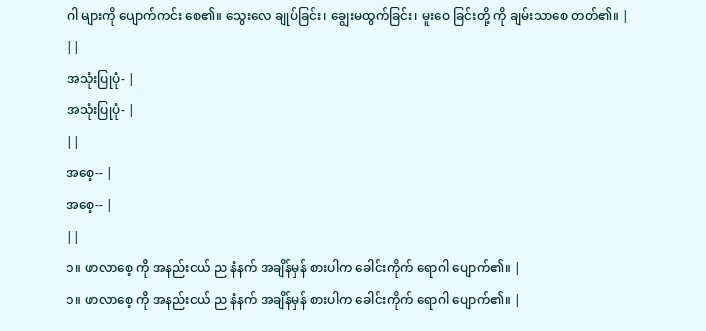ဂါ များကို ပျောက်ကင်း စေ၏။ သွေးလေ ချုပ်ခြင်း၊ ချွေးမထွက်ခြင်း၊ မူးဝေ ခြင်းတို့ ကို ချမ်းသာစေ တတ်၏။ |
||
အသုံးပြုပုံ- |
အသုံးပြုပုံ- |
||
အစေ့-- |
အစေ့-- |
||
၁။ ဖာလာစေ့ ကို အနည်းငယ် ည နံနက် အချိန်မှန် စားပါက ခေါင်းကိုက် ရောဂါ ပျောက်၏။ |
၁။ ဖာလာစေ့ ကို အနည်းငယ် ည နံနက် အချိန်မှန် စားပါက ခေါင်းကိုက် ရောဂါ ပျောက်၏။ |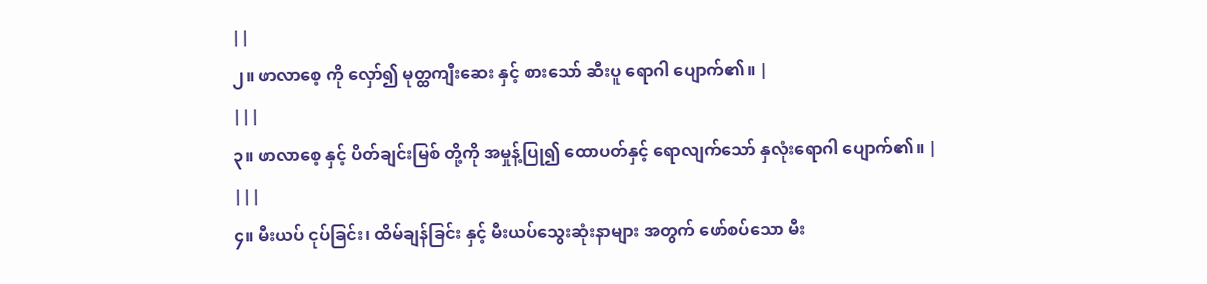||
၂။ ဖာလာစေ့ ကို လှော်၍ မုတ္ထကျီးဆေး နှင့် စားသော် ဆီးပူ ရောဂါ ပျောက်၏။ |
|||
၃။ ဖာလာစေ့ နှင့် ပိတ်ချင်းမြစ် တို့ကို အမှုန့်ပြု၍ ထောပတ်နှင့် ရောလျက်သော် နှလုံးရောဂါ ပျောက်၏။ |
|||
၄။ မီးယပ် ငုပ်ခြင်း၊ ထိမ်ချန်ခြင်း နှင့် မီးယပ်သွေးဆုံးနာများ အတွက် ဖော်စပ်သော မီး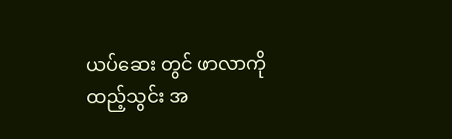ယပ်ဆေး တွင် ဖာလာကို ထည့်သွင်း အ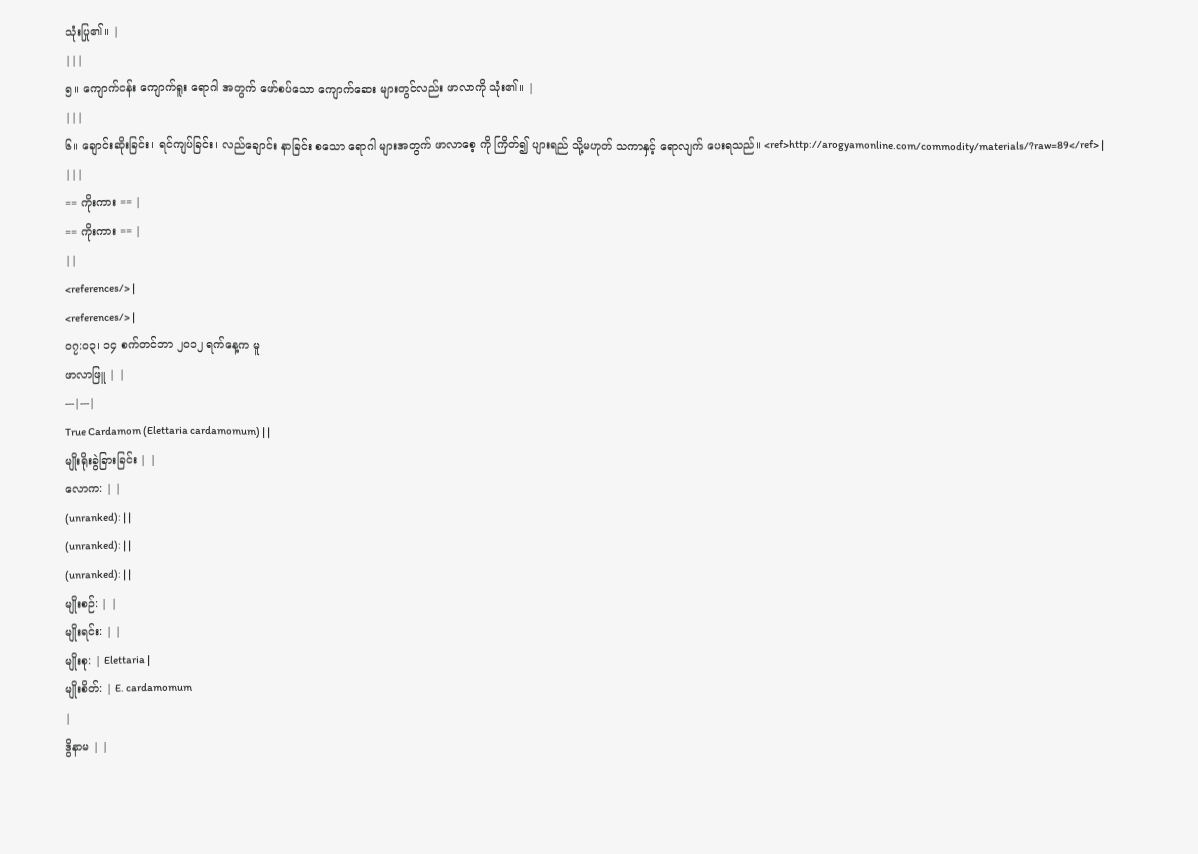သုံးပြု၏။ |
|||
၅။ ကျောက်ငန်း ကျောက်ရူး ရောဂါ အတွက် ဖော်စပ်သော ကျောက်ဆေး များတွင်လည်း ဖာလာကို သုံး၏။ |
|||
၆။ ချောင်းဆိုးခြင်း၊ ရင်ကျပ်ခြင်း၊ လည်ချောင်း နာခြင်း စသော ရောဂါ များအတွက် ဖာလာစေ့ ကို ကြိတ်၍ ပျားရည် သို့မဟုတ် သကာနှင့် ရောလျက် ပေးရသည်။ <ref>http://arogyamonline.com/commodity/materials/?raw=89</ref> |
|||
== ကိုးကား == |
== ကိုးကား == |
||
<references/> |
<references/> |
၀၇:၀၃၊ ၁၄ စက်တင်ဘာ ၂၀၁၂ ရက်နေ့က မူ
ဖာလာဖြူ | |
---|---|
True Cardamom (Elettaria cardamomum) | |
မျိုးရိုးခွဲခြားခြင်း | |
လောက: | |
(unranked): | |
(unranked): | |
(unranked): | |
မျိုးစဉ်: | |
မျိုးရင်း: | |
မျိုးစု: | Elettaria |
မျိုးစိတ်: | E. cardamomum
|
ဒွိနာမ | |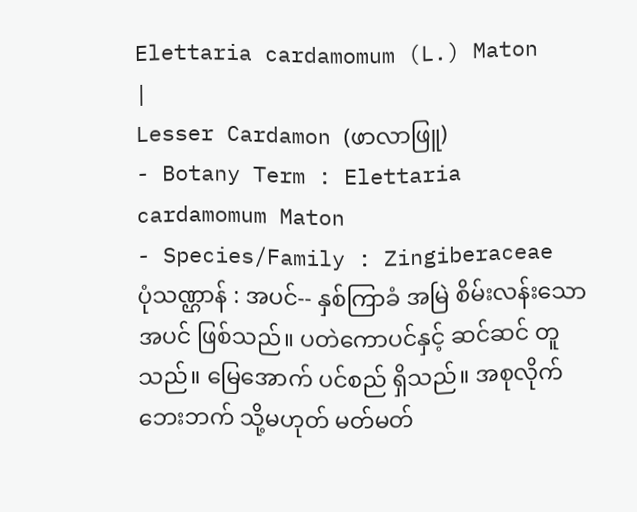Elettaria cardamomum (L.) Maton
|
Lesser Cardamon (ဖာလာဖြူ)
- Botany Term : Elettaria cardamomum Maton
- Species/Family : Zingiberaceae
ပုံသဏ္ဌာန် : အပင်-- နှစ်ကြာခံ အမြဲ စိမ်းလန်းသောအပင် ဖြစ်သည်။ ပတဲကောပင်နှင့် ဆင်ဆင် တူသည်။ မြေအောက် ပင်စည် ရှိသည်။ အစုလိုက် ဘေးဘက် သို့မဟုတ် မတ်မတ်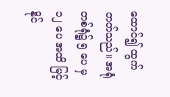ထောင်၍ ထွက်တတ်သည်။ အရုံ တစ်ရုံ၌ ၅ ပေ မှ ၁၂ ပေ အထိ မြင့်နိုင်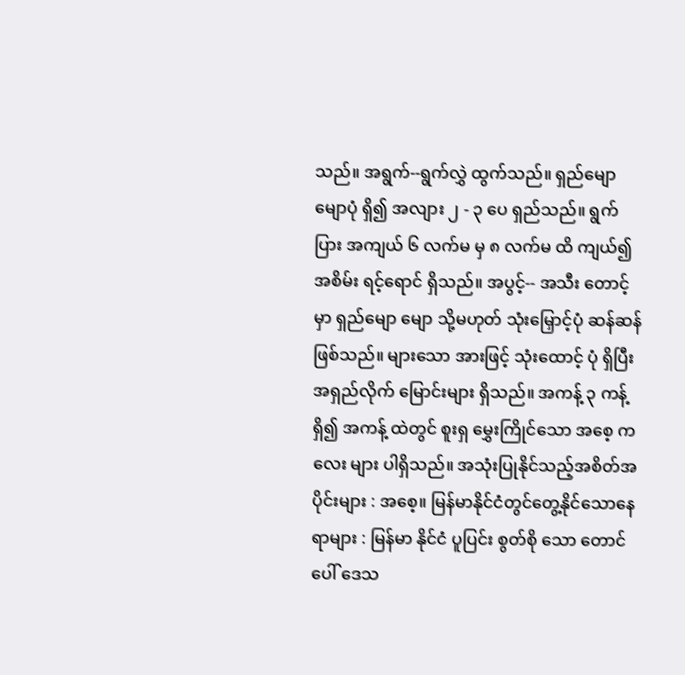သည်။ အရွက်--ရွက်လွှဲ ထွက်သည်။ ရှည်မျောမျောပုံ ရှိ၍ အလျား ၂ - ၃ ပေ ရှည်သည်။ ရွက်ပြား အကျယ် ၆ လက်မ မှ ၈ လက်မ ထိ ကျယ်၍ အစိမ်း ရင့်ရောင် ရှိသည်။ အပွင့်-- အသီး တောင့်မှာ ရှည်မျော မျော သို့မဟုတ် သုံးမြှောင့်ပုံ ဆန်ဆန် ဖြစ်သည်။ များသော အားဖြင့် သုံးထောင့် ပုံ ရှိပြီး အရှည်လိုက် မြောင်းများ ရှိသည်။ အကန့် ၃ ကန့် ရှိ၍ အကန့် ထဲတွင် စူးရှ မွှေးကြိုင်သော အစေ့ ကလေး များ ပါရှိသည်။ အသုံးပြုနိုင်သည့်အစိတ်အပိုင်းများ : အစေ့။ မြန်မာနိုင်ငံတွင်တွေ့နိုင်သောနေရာများ : မြန်မာ နိုင်ငံ ပူပြင်း စွတ်စို သော တောင်ပေါ် ဒေသ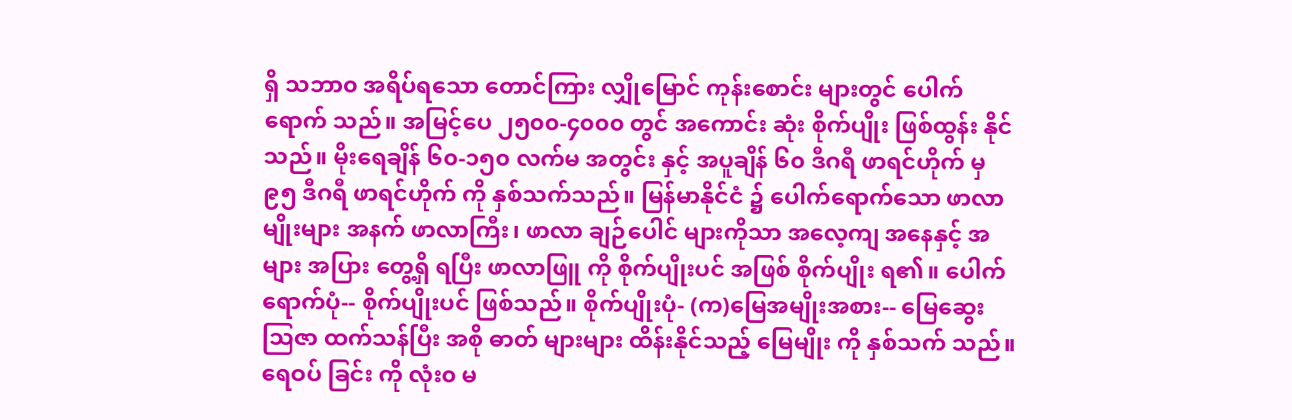ရှိ သဘာ၀ အရိပ်ရသော တောင်ကြား လျှိုမြောင် ကုန်းစောင်း များတွင် ပေါက်ရောက် သည်။ အမြင့်ပေ ၂၅၀၀-၄၀၀၀ တွင် အကောင်း ဆုံး စိုက်ပျိုး ဖြစ်ထွန်း နိုင်သည်။ မိုးရေချိန် ၆၀-၁၅၀ လက်မ အတွင်း နှင့် အပူချိန် ၆၀ ဒီဂရီ ဖာရင်ဟိုက် မှ ၉၅ ဒီဂရီ ဖာရင်ဟိုက် ကို နှစ်သက်သည်။ မြန်မာနိုင်ငံ ၌ ပေါက်ရောက်သော ဖာလာ မျိုးများ အနက် ဖာလာကြီး၊ ဖာလာ ချဉ်ပေါင် များကိုသာ အလေ့ကျ အနေနှင့် အများ အပြား တွေ့ရှိ ရပြီး ဖာလာဖြူ ကို စိုက်ပျိုးပင် အဖြစ် စိုက်ပျိုး ရ၏။ ပေါက်ရောက်ပုံ-- စိုက်ပျိုးပင် ဖြစ်သည်။ စိုက်ပျိုးပုံ- (က)မြေအမျိုးအစား-- မြေဆွေး ဩဇာ ထက်သန်ပြီး အစို ဓာတ် များများ ထိန်းနိုင်သည့် မြေမျိုး ကို နှစ်သက် သည်။ ရေဝပ် ခြင်း ကို လုံး၀ မ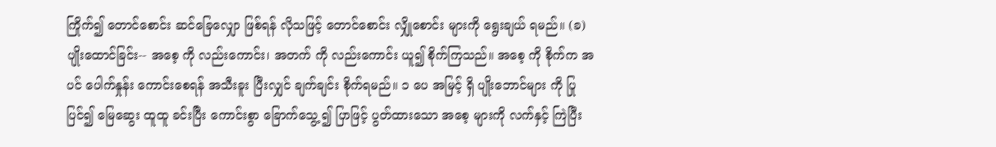ကြိုက်၍ တောင်စောင်း ဆင်ခြေလျှော ဖြစ်ရန် လိုသဖြင့် တောင်စောင်း လျှိုစောင်း များကို ရွေးချယ် ရမည်။ (ခ)ပျိုးထောင်ခြင်း-- အစေ့ ကို လည်းကောင်း၊ အတက် ကို လည်းကောင်း ယူ၍ စိုက်ကြသည်။ အစေ့ ကို စိုက်က အပင် ပေါက်နှုန်း ကောင်းစေရန် အသီးခူး ပြီးလျှင် ချက်ချင်း စိုက်ရမည်။ ၁ ပေ အမြင့် ရှိ ပျိုးဘောင်များ ကို ပြုပြင်၍ မြေဆွေး ထူထူ ခင်းပြီး ကောင်းစွာ ခြောက်သွေ့ ၍ ပြာဖြင့် ပွတ်ထားသော အစေ့ များကို လက်နှင့် ကြဲပြီး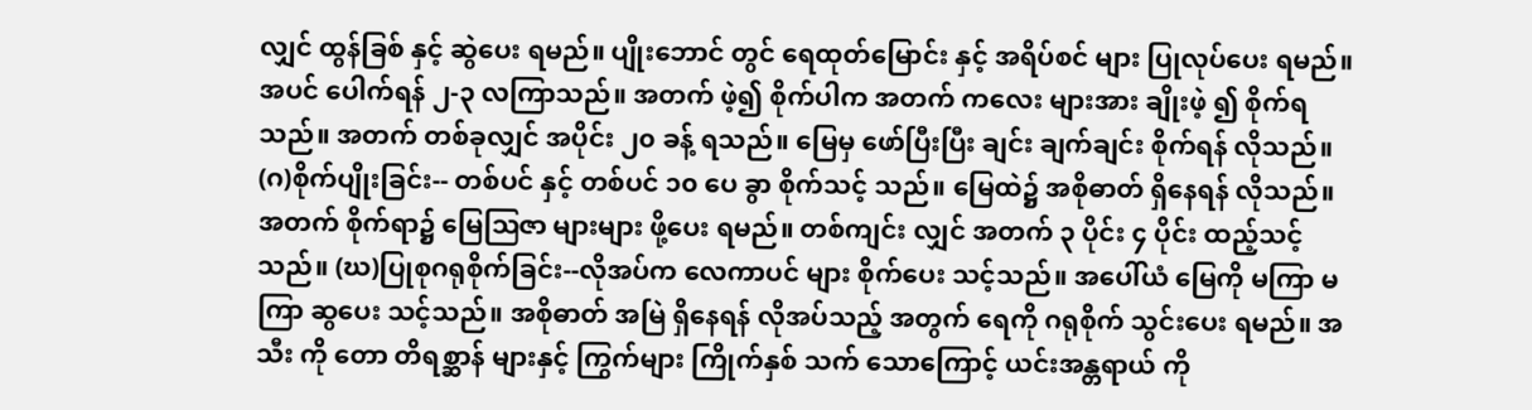လျှင် ထွန်ခြစ် နှင့် ဆွဲပေး ရမည်။ ပျိုးဘောင် တွင် ရေထုတ်မြောင်း နှင့် အရိပ်စင် များ ပြုလုပ်ပေး ရမည်။ အပင် ပေါက်ရန် ၂-၃ လကြာသည်။ အတက် ဖဲ့၍ စိုက်ပါက အတက် ကလေး များအား ချိုးဖဲ့ ၍ စိုက်ရသည်။ အတက် တစ်ခုလျှင် အပိုင်း ၂၀ ခန့် ရသည်။ မြေမှ ဖော်ပြီးပြီး ချင်း ချက်ချင်း စိုက်ရန် လိုသည်။ (ဂ)စိုက်ပျိုးခြင်း-- တစ်ပင် နှင့် တစ်ပင် ၁၀ ပေ ခွာ စိုက်သင့် သည်။ မြေထဲ၌ အစိုဓာတ် ရှိနေရန် လိုသည်။ အတက် စိုက်ရာ၌ မြေဩဇာ များများ ဖို့ပေး ရမည်။ တစ်ကျင်း လျှင် အတက် ၃ ပိုင်း ၄ ပိုင်း ထည့်သင့် သည်။ (ဃ)ပြုစုဂရုစိုက်ခြင်း--လိုအပ်က လေကာပင် များ စိုက်ပေး သင့်သည်။ အပေါ်ယံ မြေကို မကြာ မကြာ ဆွပေး သင့်သည်။ အစိုဓာတ် အမြဲ ရှိနေရန် လိုအပ်သည့် အတွက် ရေကို ဂရုစိုက် သွင်းပေး ရမည်။ အသီး ကို တော တိရစ္ဆာန် များနှင့် ကြွက်များ ကြိုက်နှစ် သက် သောကြောင့် ယင်းအန္တရာယ် ကို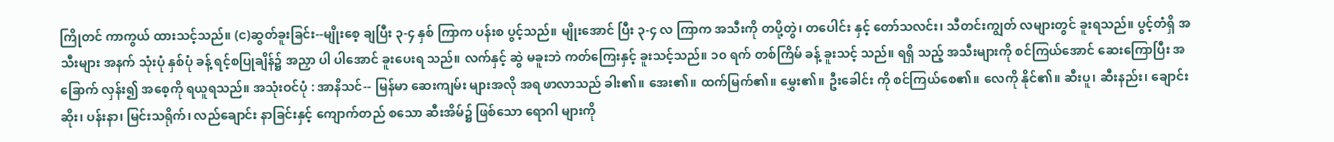ကြိုတင် ကာကွယ် ထားသင့်သည်။ (င)ဆွတ်ခူးခြင်း--မျိုးစေ့ ချပြီး ၃-၄ နှစ် ကြာက ပန်းစ ပွင့်သည်။ မျိုးအောင် ပြီး ၃-၄ လ ကြာက အသီးကို တပို့တွဲ၊ တပေါင်း နှင့် တော်သလင်း၊ သီတင်းကျွတ် လများတွင် ခူးရသည်။ ပွင့်တံရှိ အသီးများ အနက် သုံးပုံ နှစ်ပုံ ခန့် ရင့်စပြုချိန်၌ အညှာ ပါ ပါအောင် ခူးပေးရ သည်။ လက်နှင့် ဆွဲ မခူးဘဲ ကတ်ကြေးနှင့် ခူးသင့်သည်။ ၁၀ ရက် တစ်ကြိမ် ခန့် ခူးသင့် သည်။ ရရှိ သည့် အသီးများကို စင်ကြယ်အောင် ဆေးကြောပြီး အခြောက် လှန်း၍ အစေ့ကို ရယူရသည်။ အသုံးဝင်ပုံ : အာနိသင်-- မြန်မာ ဆေးကျမ်း များအလို အရ ဖာလာသည် ခါး၏။ အေး၏။ ထက်မြက်၏။ မွှေး၏။ ဦးခေါင်း ကို စင်ကြယ်စေ၏။ လေကို နိုင်၏။ ဆီးပူ၊ ဆီးနည်း၊ ချောင်းဆိုး၊ ပန်းနာ၊ မြင်းသရိုက်၊ လည်ချောင်း နာခြင်းနှင့် ကျောက်တည် စသော ဆီးအိမ်၌ ဖြစ်သော ရောဂါ များကို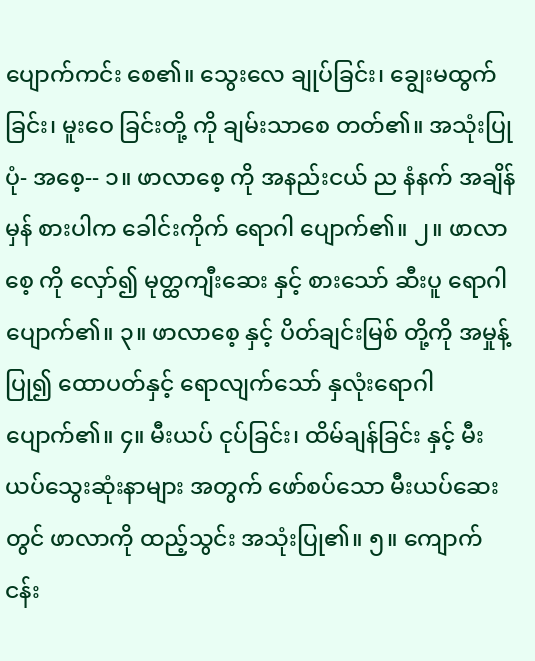ပျောက်ကင်း စေ၏။ သွေးလေ ချုပ်ခြင်း၊ ချွေးမထွက်ခြင်း၊ မူးဝေ ခြင်းတို့ ကို ချမ်းသာစေ တတ်၏။ အသုံးပြုပုံ- အစေ့-- ၁။ ဖာလာစေ့ ကို အနည်းငယ် ည နံနက် အချိန်မှန် စားပါက ခေါင်းကိုက် ရောဂါ ပျောက်၏။ ၂။ ဖာလာစေ့ ကို လှော်၍ မုတ္ထကျီးဆေး နှင့် စားသော် ဆီးပူ ရောဂါ ပျောက်၏။ ၃။ ဖာလာစေ့ နှင့် ပိတ်ချင်းမြစ် တို့ကို အမှုန့်ပြု၍ ထောပတ်နှင့် ရောလျက်သော် နှလုံးရောဂါ ပျောက်၏။ ၄။ မီးယပ် ငုပ်ခြင်း၊ ထိမ်ချန်ခြင်း နှင့် မီးယပ်သွေးဆုံးနာများ အတွက် ဖော်စပ်သော မီးယပ်ဆေး တွင် ဖာလာကို ထည့်သွင်း အသုံးပြု၏။ ၅။ ကျောက်ငန်း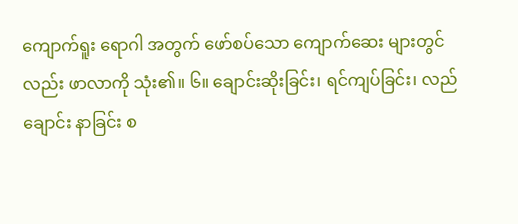ကျောက်ရူး ရောဂါ အတွက် ဖော်စပ်သော ကျောက်ဆေး များတွင်လည်း ဖာလာကို သုံး၏။ ၆။ ချောင်းဆိုးခြင်း၊ ရင်ကျပ်ခြင်း၊ လည်ချောင်း နာခြင်း စ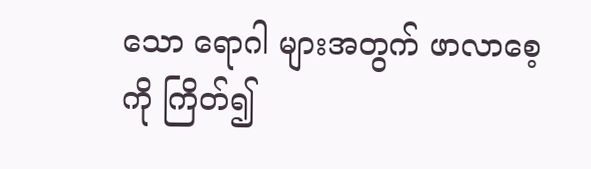သော ရောဂါ များအတွက် ဖာလာစေ့ ကို ကြိတ်၍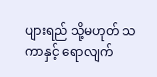ပျားရည် သို့မဟုတ် သကာနှင့် ရောလျက်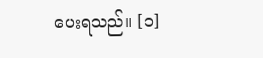ပေးရသည်။ [၁]